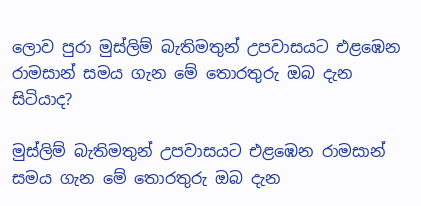ලොව පුරා මුස්ලිම් බැතිමතුන් උපවාසයට එළඹෙන රාමසාන් සමය ගැන මේ තොරතුරු ඔබ දැන සිටියාද?

මුස්ලිම් බැතිමතුන් උපවාසයට එළඹෙන රාමසාන් සමය ගැන මේ තොරතුරු ඔබ දැන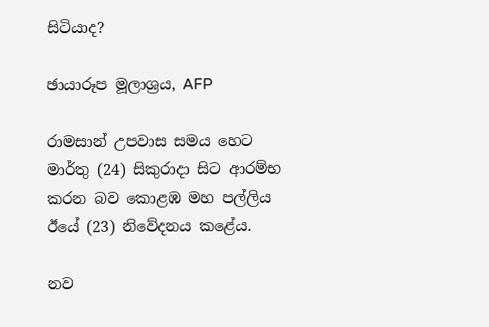සිටියාද?

ඡායාරූප මූලාශ්‍රය, AFP

රාමසාන් උපවාස සමය හෙට මාර්තු (24) සිකුරාදා සිට ආරම්භ කරන බව කොළඹ මහ පල්ලිය ඊයේ (23) නිවේදනය කළේය.

නව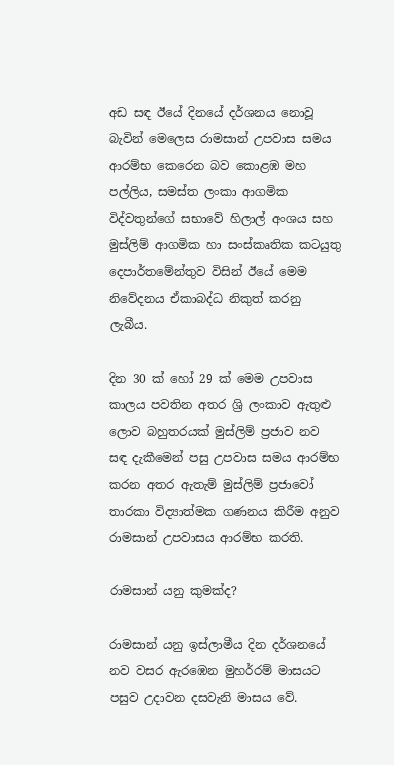අඩ සඳ ඊයේ දිනයේ දර්ශනය නොවූ බැවින් මෙලෙස රාමසාන් උපවාස සමය ආරම්භ කෙරෙන බව කොළඹ මහ පල්ලිය, සමස්ත ලංකා ආගමික විද්වතුන්ගේ සභාවේ හිලාල් අංශය සහ මුස්ලිම් ආගමික හා සංස්කෘතික කටයුතු දෙපාර්තමේන්තුව විසින් ඊයේ මෙම නිවේදනය ඒකාබද්ධ නිකුත් කරනු ලැබීය.

දින 30 ක් හෝ 29 ක් මෙම උපවාස කාලය පවතින අතර ශ්‍රි ලංකාව ඇතුළු ලොව බහුතරයක් මුස්ලිම් ප්‍රජාව නව සඳ දැකීමෙන් පසු උපවාස සමය ආරම්භ කරන අතර ඇතැම් මුස්ලිම් ප්‍රජාවෝ තාරකා විද්‍යාත්මක ගණනය කිරීම අනුව රාමසාන් උපවාසය ආරම්භ කරති.

රාමසාන් යනු කුමක්ද?

රාමසාන් යනු ඉස්ලාමීය දින දර්ශනයේ නව වසර ඇරඹෙන මුහර්රම් මාසයට පසුව උදාවන දසවැනි මාසය වේ.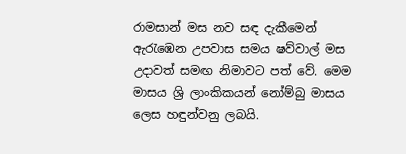රාමසාන් මස නව සඳ දැකීමෙන් ඇරැඹෙන උපවාස සමය ෂව්වාල් මස උදාවත් සමඟ නිමාවට පත් වේ. මෙම මාසය ශ්‍රි ලාංකිකයන් නෝම්බු මාසය ලෙස හඳුන්වනු ලබයි.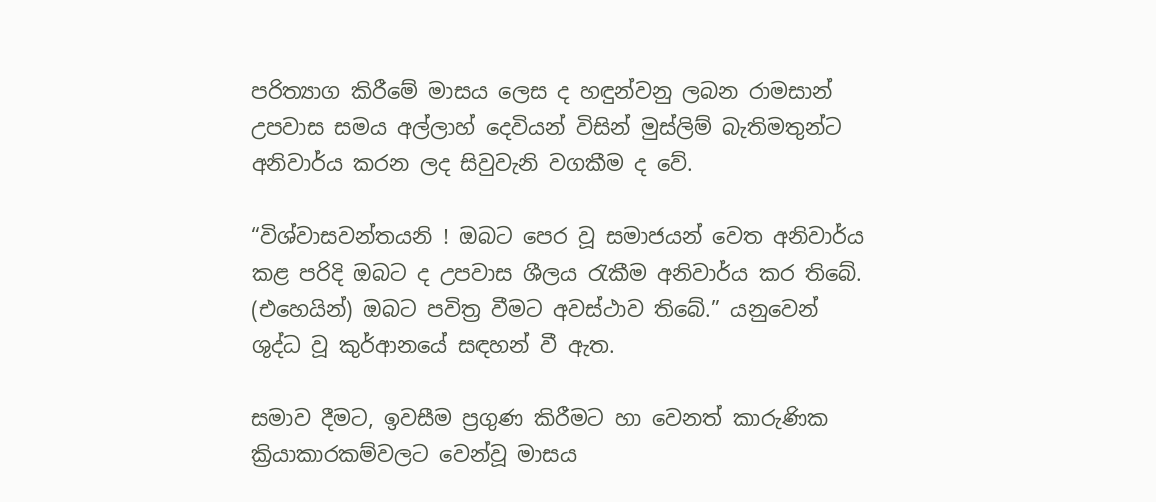පරිත්‍යාග කිරීමේ මාසය ලෙස ද හඳුන්වනු ලබන රාමසාන් උපවාස සමය අල්ලාහ් දෙවියන් විසින් මුස්ලිම් බැතිමතුන්ට අනිවාර්ය කරන ලද සිවුවැනි වගකීම ද වේ.

“විශ්වාසවන්තයනි ! ඔබට පෙර වූ සමාජයන් වෙත අනිවාර්ය කළ පරිදි ඔබට ද උපවාස ශීලය රැකීම අනිවාර්ය කර තිබේ. (එහෙයින්) ඔබට පවිත්‍ර වීමට අවස්ථාව තිබේ.” යනුවෙන් ශුද්ධ වූ කුර්ආනයේ සඳහන් වී ඇත.

සමාව දීමට, ඉවසීම ප්‍රගුණ කිරීමට හා වෙනත් කාරුණික ක්‍රියාකාරකම්වලට වෙන්වූ මාසය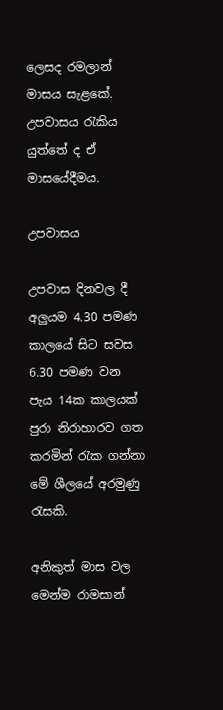ලෙසද රමලාන් මාසය සැළකේ. උපවාසය රැකිය යුත්තේ ද ඒ මාසයේදීමය.

උපවාසය

උපවාස දිනවල දී අලුයම 4.30 පමණ කාලයේ සිට සවස 6.30 පමණ වන පැය 14ක කාලයක් පුරා නිරාහාරව ගත කරමින් රැක ගන්නා මේ ශීලයේ අරමුණු රැසකි.

අනිකුත් මාස වල මෙන්ම රාමසාන්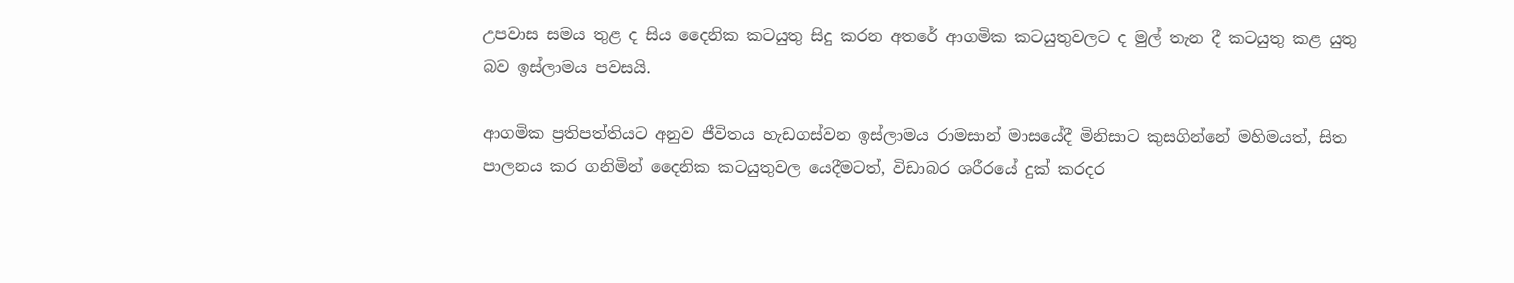උපවාස සමය තුළ ද සිය දෛනික කටයුතු සිදු කරන අතරේ ආගමික කටයුතුවලට ද මුල් තැන දී කටයුතු කළ යුතු බව ඉස්ලාමය පවසයි.

ආගමික ප්‍රතිපත්තියට අනුව ජීවිතය හැඩගස්වන ඉස්ලාමය රාමසාන් මාසයේදී මිනිසාට කුසගින්නේ මහිමයත්, සිත පාලනය කර ගනිමින් දෛනික කටයුතුවල යෙදීමටත්, විඩාබර ශරීරයේ දුක් කරදර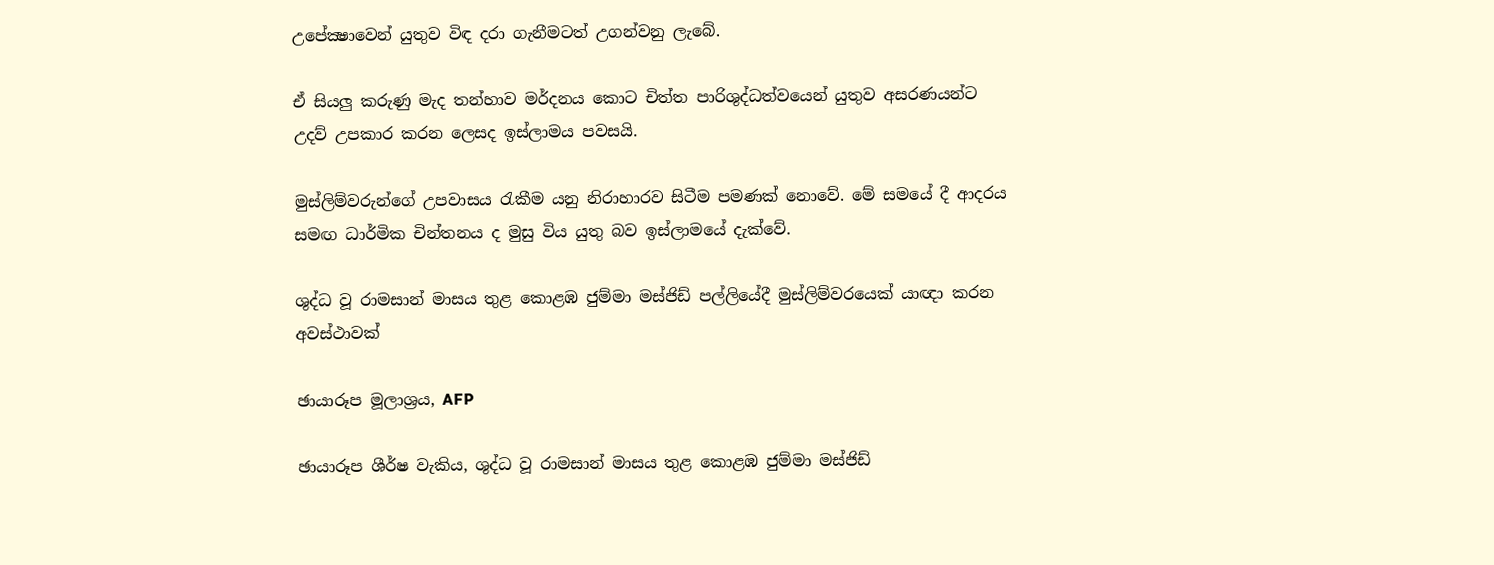උපේක්‍ෂාවෙන් යුතුව විඳ දරා ගැනීමටත් උගන්වනු ලැබේ.

ඒ සියලු කරුණු මැද තන්හාව මර්දනය කොට චිත්ත පාරිශුද්ධත්වයෙන් යුතුව අසරණයන්ට උදව් උපකාර කරන ලෙසද ඉස්ලාමය පවසයි.

මුස්ලිම්වරුන්ගේ උපවාසය රැකීම යනු නිරාහාරව සිටීම පමණක් නොවේ. මේ සමයේ දී ආදරය සමඟ ධාර්මික චින්තනය ද මුසු විය යුතු බව ඉස්ලාමයේ දැක්වේ.

ශුද්ධ වූ රාමසාන් මාසය තුළ කොළඹ ජුම්මා මස්ජිඩ් පල්ලියේදී මුස්ලිම්වරයෙක් යාඥා කරන අවස්ථාවක්

ඡායාරූප මූලාශ්‍රය, AFP

ඡායාරූප ශීර්ෂ වැකිය, ශුද්ධ වූ රාමසාන් මාසය තුළ කොළඹ ජුම්මා මස්ජිඩ්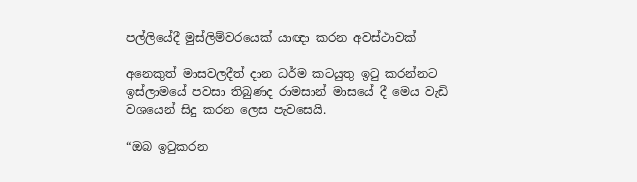පල්ලියේදී මුස්ලිම්වරයෙක් යාඥා කරන අවස්ථාවක්

අනෙකුත් මාසවලදීත් දාන ධර්ම කටයුතු ඉටු කරන්නට ඉස්ලාමයේ පවසා තිබුණද රාමසාන් මාසයේ දී මෙය වැඩි වශයෙන් සිදු කරන ලෙස පැවසෙයි.

“ඔබ ඉටුකරන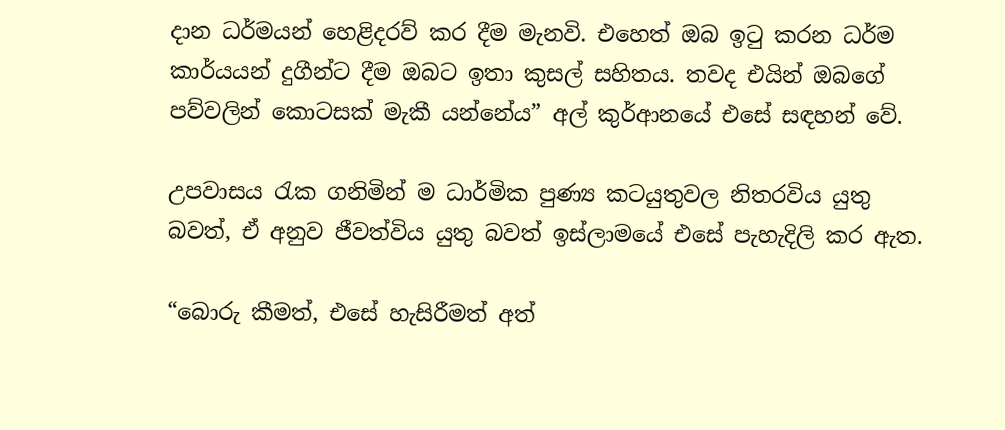දාන ධර්මයන් හෙළිදරව් කර දීම මැනවි. එහෙත් ඔබ ඉටු කරන ධර්ම කාර්යයන් දුගීන්ට දීම ඔබට ඉතා කුසල් සහිතය. තවද එයින් ඔබගේ පව්වලින් කොටසක් මැකී යන්නේය” අල් කුර්ආනයේ එසේ සඳහන් වේ.

උපවාසය රැක ගනිමින් ම ධාර්මික පුණ්‍ය කටයුතුවල නිතරවිය යුතු බවත්, ඒ අනුව ජීවත්විය යුතු බවත් ඉස්ලාමයේ එසේ පැහැදිලි කර ඇත.

“බොරු කීමත්, එසේ හැසිරීමත් අත්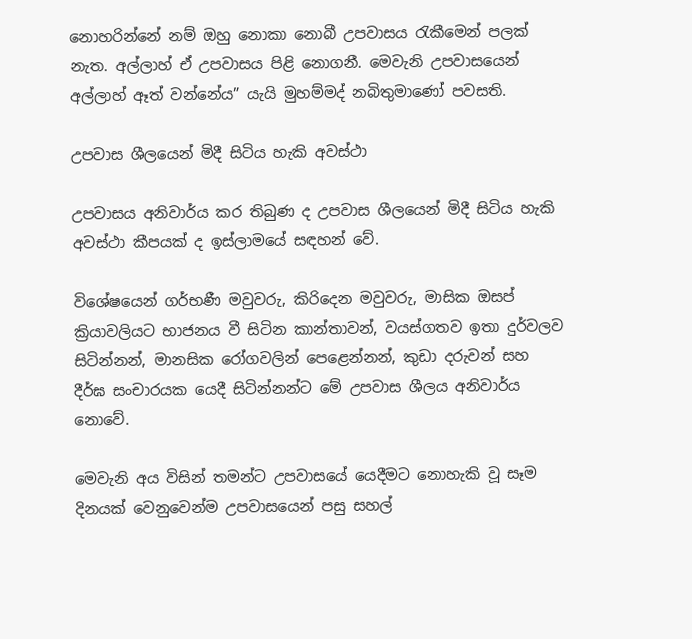නොහරින්නේ නම් ඔහු නොකා නොබී උපවාසය රැකීමෙන් පලක් නැත. අල්ලාහ් ඒ උපවාසය පිළි නොගනී. මෙවැනි උපවාසයෙන් අල්ලාහ් ඈත් වන්නේය” යැයි මුහම්මද් නබිතුමාණෝ පවසති.

උපවාස ශීලයෙන් මිදී සිටිය හැකි අවස්ථා

උපවාසය අනිවාර්ය කර තිබුණ ද උපවාස ශීලයෙන් මිදී සිටිය හැකි අවස්ථා කීපයක් ද ඉස්ලාමයේ සඳහන් වේ.

විශේෂයෙන් ගර්භණී මවුවරු, කිරිදෙන මවුවරු, මාසික ඔසප් ක්‍රියාවලියට භාජනය වී සිටින කාන්තාවන්, වයස්ගතව ඉතා දුර්වලව සිටින්නන්, මානසික රෝගවලින් පෙළෙන්නන්, කුඩා දරුවන් සහ දීර්ඝ සංචාරයක යෙදී සිටින්නන්ට මේ උපවාස ශීලය අනිවාර්ය නොවේ.

මෙවැනි අය විසින් තමන්ට උපවාසයේ යෙදීමට නොහැකි වූ සෑම දිනයක් වෙනුවෙන්ම උපවාසයෙන් පසු සහල්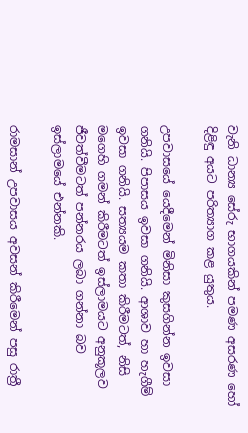වැනි ධාන්‍ය සේරු භාගයකින් පමණ අසරණ හෝ දිළිඳු අයට පරිත්‍යාග කළ යුතුය.

උපවාසයේ යෙදීමෙන් මිනිසා කුසගින්න ඉවසා ගනියි. පිපාසය ඉවසා ගනියි. ආශාව හා හැගීම් ඉවසා ගනියි. සත්‍යයම කතා කිරීමටත්, නිසි මගෙහි ගමන් කිරීමටත් ඉස්ලාමයට අනුකූලව ජීවත්වීමටත් පන්නරය ලබා ගන්නා බව ඉස්ලාමයේ එන්නකි.

රාමසාන් උපවාසය අවසන් කිරීමෙන් පසු රාත්‍රී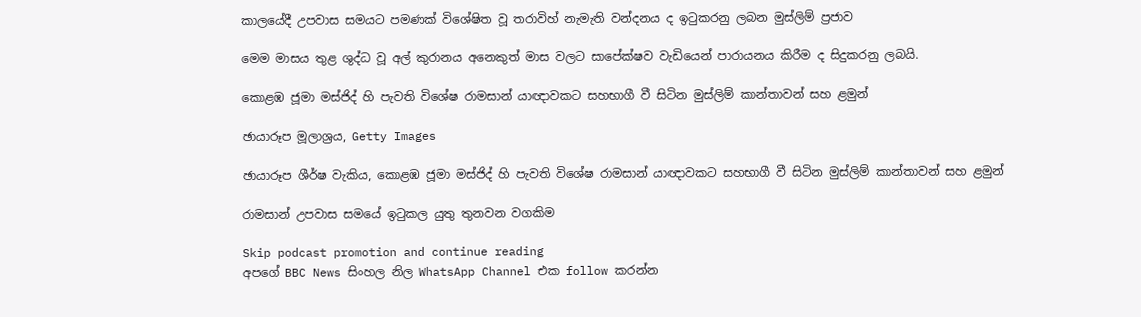කාලයේදී උපවාස සමයට පමණක් විශේෂිත වූ තරාවිහ් නැමැති වන්දනය ද ඉටුකරනු ලබන මුස්ලිම් ප්‍රජාව

මෙම මාසය තුළ ශුද්ධ වූ අල් කුරානය අනෙකුත් මාස වලට සාපේක්ෂව වැඩියෙන් පාරායනය කිරීම ද සිදුකරනු ලබයි.

කොළඹ ජූමා මස්ජිද් හි පැවති විශේෂ රාමසාන් යාඥාවකට සහභාගී වී සිටින මුස්ලිම් කාන්තාවන් සහ ළමුන්

ඡායාරූප මූලාශ්‍රය, Getty Images

ඡායාරූප ශීර්ෂ වැකිය, කොළඹ ජූමා මස්ජිද් හි පැවති විශේෂ රාමසාන් යාඥාවකට සහභාගී වී සිටින මුස්ලිම් කාන්තාවන් සහ ළමුන්

රාමසාන් උපවාස සමයේ ඉටුකල යුතු තුනවන වගකිම

Skip podcast promotion and continue reading
අපගේ BBC News සිංහල නිල WhatsApp Channel එක follow කරන්න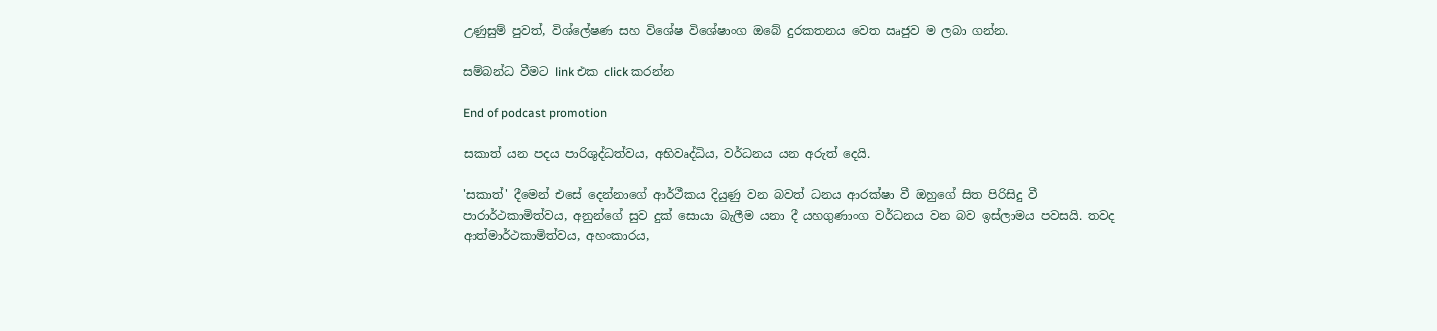උණුසුම් පුවත්, විශ්ලේෂණ සහ විශේෂ විශේෂාංග ඔබේ දුරකතනය වෙත ඍජුව ම ලබා ගන්න.

සම්බන්ධ වීමට link එක click කරන්න

End of podcast promotion

සකාත් යන පදය පාරිශුද්ධත්වය, අභිවෘද්ධිය, වර්ධනය යන අරුත් දෙයි.

'සකාත්' දීමෙන් එසේ දෙන්නාගේ ආර්ථීකය දියුණු වන බවත් ධනය ආරක්ෂා වී ඔහුගේ සිත පිරිසිදු වී පාරාර්ථකාමිත්වය, අනුන්ගේ සුව දුක් සොයා බැලීම යනා දී යහගුණාංග වර්ධනය වන බව ඉස්ලාමය පවසයි. තවද ආත්මාර්ථකාමිත්වය, අහංකාරය,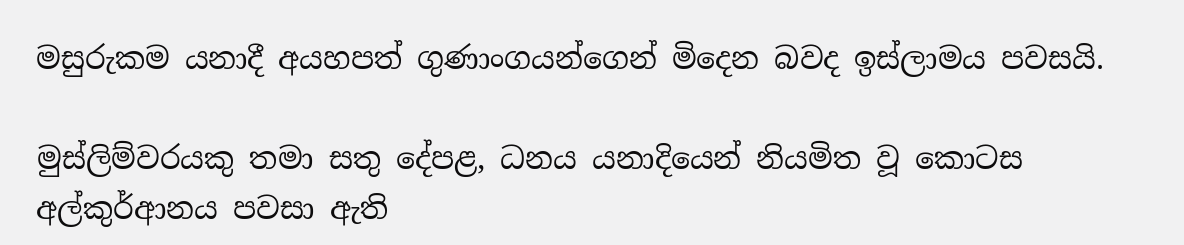මසුරුකම යනාදී අයහපත් ගුණාංගයන්ගෙන් මිදෙන බවද ඉස්ලාමය පවසයි.

මුස්ලිම්වරයකු තමා සතු දේපළ, ධනය යනාදියෙන් නියමිත වූ කොටස අල්කුර්ආනය පවසා ඇති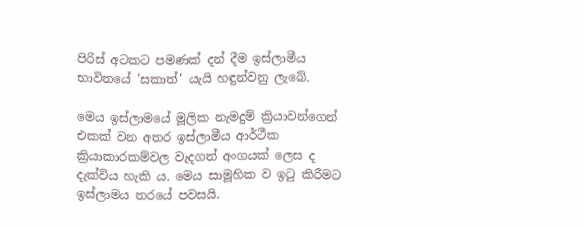පිරිස් අටකට පමණක් දන් දීම ඉස්ලාමීය භාවිතයේ 'සකාත්' යැයි හඳුන්වනු ලැබේ.

මෙය ඉස්ලාමයේ මූලික නැමදුම් ක්‍රියාවන්ගෙන් එකක් වන අතර ඉස්ලාමීය ආර්ථීක ක්‍රියාකාරකම්වල වැදගත් අංගයක් ලෙස ද දැක්විය හැකි ය. මෙය සාමූහික ව ඉටු කිරීමට ඉස්ලාමය තරයේ පවසයි.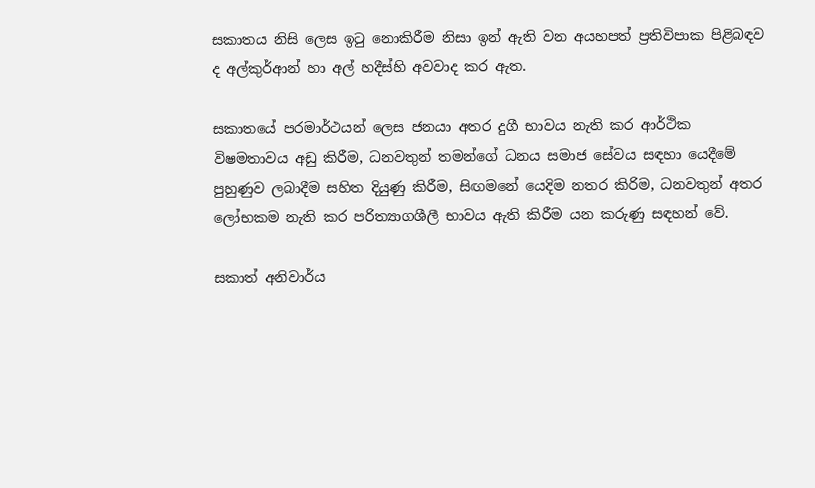සකාතය නිසි ලෙස ඉටු නොකිරීම නිසා ඉන් ඇති වන අයහපත් ප්‍රතිවිපාක පිළිබඳව ද අල්කුර්ආන් හා අල් හදීස්හි අවවාද කර ඇත.

සකාතයේ පරමාර්ථයන් ලෙස ජනයා අතර දුගී භාවය නැති කර ආර්ථික විෂමතාවය අඩු කිරීම, ධනවතුන් තමන්ගේ ධනය සමාජ සේවය සඳහා යෙදීමේ පුහුණුව ලබාදීම සහිත දියුණු කිරීම, සිඟමනේ යෙදිම නතර කිරිම, ධනවතුන් අතර ලෝභකම නැති කර පරිත්‍යාගශීලී භාවය ඇති කිරීම යන කරුණු සඳහන් වේ.

සකාත් අනිවාර්ය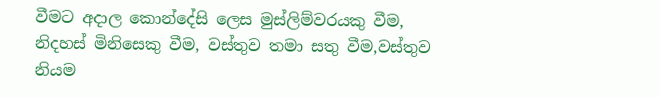වීමට අදාල කොන්දේසි ලෙස මුස්ලිම්වරයකු වීම, නිදහස් මිනිසෙකු වීම, වස්තුව තමා සතු වීම,වස්තුව නියම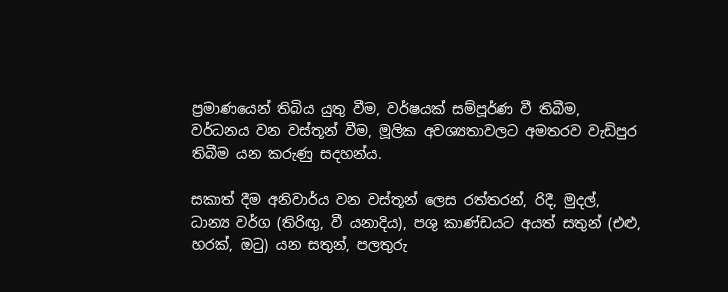ප්‍රමාණයෙන් තිබිය යුතු වීම, වර්ෂයක් සම්පූර්ණ වී තිබීම, වර්ධනය වන වස්තූන් වීම, මූලික අවශ්‍යතාවලට අමතරව වැඩිපුර තිබීම යන කරුණු සදහන්ය.

සකාත් දීම අනිවාර්ය වන වස්තූන් ලෙස රත්තරන්, රිදී, මුදල්, ධාන්‍ය වර්ග (තිරිඟු, වී යනාදිය), පශු කාණ්ඩයට අයත් සතුන් (එළු, හරක්, ඔටු) යන සතුන්, පලතුරු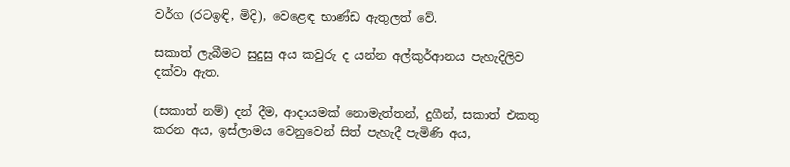වර්ග (රටඉඳි, මිදි), වෙළෙඳ භාණ්ඩ ඇතුලත් වේ.

සකාත් ලැබීමට සුදුසු අය කවුරු ද යන්න අල්කුර්ආනය පැහැදිලිව දක්වා ඇත.

(සකාත් නම්) දන් දීම, ආදායමක් නොමැත්තන්, දුගීන්, සකාත් එකතු කරන අය, ඉස්ලාමය වෙනුවෙන් සිත් පැහැදී පැමිණි අය,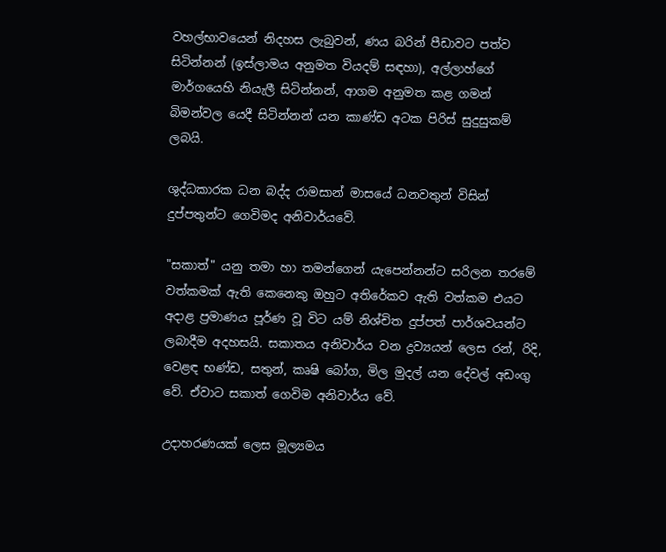වහල්භාවයෙන් නිදහස ලැබුවන්, ණය බරින් පීඩාවට පත්ව සිටින්නන් (ඉස්ලාමය අනුමත වියදම් සඳහා), අල්ලාහ්ගේ මාර්ගයෙහි නියැලී සිටින්නන්, ආගම අනුමත කළ ගමන් බිමන්වල යෙදී සිටින්නන් යන කාණ්ඩ අටක පිරිස් සුදුසුකම් ලබයි.

ශුද්ධකාරක ධන බද්ද රාමසාන් මාසයේ ධනවතුන් විසින් දුප්පතුන්ට ගෙවිමද අනිවාර්යවේ.

"සකාත්" යනු තමා හා තමන්ගෙන් යැපෙන්නන්ට සරිලන තරමේ වත්කමක් ඇති කෙනෙකු ඔහුට අතිරේකව ඇති වත්කම එයට අදාළ ප්‍රමාණය පූර්ණ වූ විට යම් නිශ්චිත දුප්පත් පාර්ශවයන්ට ලබාදීම අදහසයි. සකාතය අනිවාර්ය වන ද්‍රව්‍යයන් ලෙස රන්, රිදි, වෙළඳ භණ්ඩ, සතුන්, කෘෂි බෝග, මිල මුදල් යන දේවල් අඩංගු වේ. ඒවාට සකාත් ගෙවිම අනිවාර්ය වේ.

උදාහරණයක් ලෙස මූල්‍යමය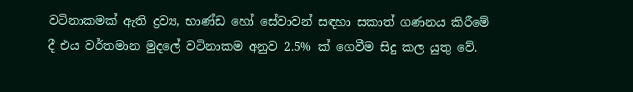වටිනාකමක් ඇති ද්‍රව්‍ය, භාණ්ඩ හෝ සේවාවන් සඳහා සකාත් ගණනය කිරීමේ දී එය වර්තමාන මුදලේ වටිනාකම අනුව 2.5% ක් ගෙවීම සිදු කල යුතු වේ.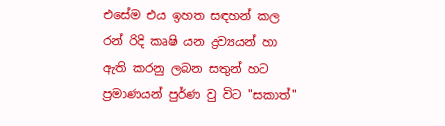එසේම එය ඉහත සඳහන් කල රන් රිදි කෘෂි යන ද්‍රව්‍යයන් හා ඇති කරනු ලබන සතුන් හට ප්‍රමාණයන් පුර්ණ වු විට "සකාත්"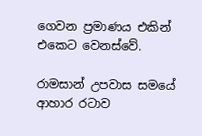ගෙවන ප්‍රමාණය එකින් එකෙට වෙනස්වේ.

රාමසාන් උපවාස සමයේ ආහාර රටාව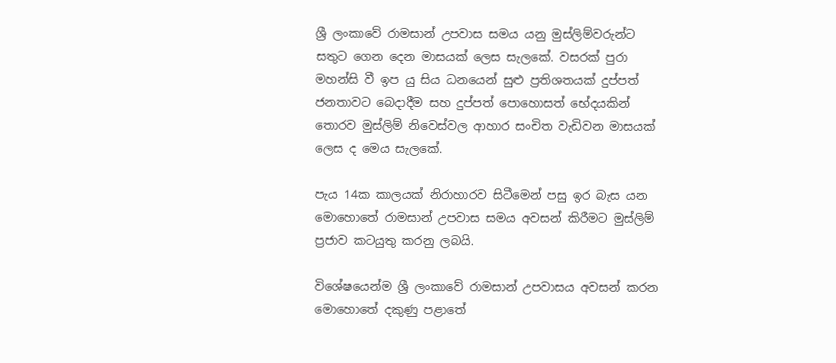ශ්‍රී ලංකාවේ රාමසාන් උපවාස සමය යනු මුස්ලිම්වරුන්ට සතුට ගෙන දෙන මාසයක් ලෙස සැලකේ. වසරක් පුරා මහන්සි වී ඉප යු සිය ධනයෙන් සුළු ප්‍රතිශතයක් දුප්පත් ජනතාවට බෙදාදීම සහ දුප්පත් පොහොසත් භේදයකින් තොරව මුස්ලිම් නිවෙස්වල ආහාර සංචිත වැඩිවන මාසයක් ලෙස ද මෙය සැලකේ.

පැය 14ක කාලයක් නිරාහාරව සිටීමෙන් පසු ඉර බැස යන මොහොතේ රාමසාන් උපවාස සමය අවසන් කිරීමට මුස්ලිම් ප්‍රජාව කටයුතු කරනු ලබයි.

විශේෂයෙන්ම ශ්‍රී ලංකාවේ රාමසාන් උපවාසය අවසන් කරන මොහොතේ දකුණු පළාතේ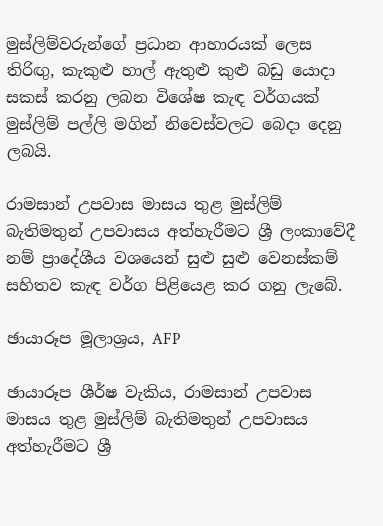මුස්ලිම්වරුන්ගේ ප්‍රධාන ආහාරයක් ලෙස තිරිඟු, කැකුළු හාල් ඇතුළු කුළු බඩු යොදා සකස් කරනු ලබන විශේෂ කැඳ වර්ගයක් මුස්ලිම් පල්ලි මගින් නිවෙස්වලට බෙදා දෙනු ලබයි.

රාමසාන් උපවාස මාසය තුළ මුස්ලිම් බැතිමතුන් උපවාසය අත්හැරීමට ශ්‍රී ලංකාවේදී නම් ප්‍රාදේශීය වශයෙන් සුළු සුළු වෙනස්කම් සහිතව කැඳ වර්ග පිළියෙළ කර ගනු ලැබේ.

ඡායාරූප මූලාශ්‍රය, AFP

ඡායාරූප ශීර්ෂ වැකිය, රාමසාන් උපවාස මාසය තුළ මුස්ලිම් බැතිමතුන් උපවාසය අත්හැරීමට ශ්‍රී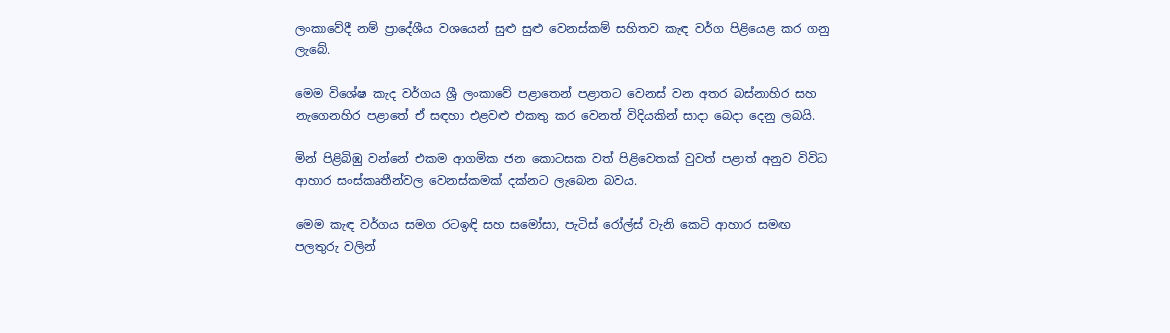ලංකාවේදී නම් ප්‍රාදේශීය වශයෙන් සුළු සුළු වෙනස්කම් සහිතව කැඳ වර්ග පිළියෙළ කර ගනු ලැබේ.

මෙම විශේෂ කැද වර්ගය ශ්‍රී ලංකාවේ පළාතෙන් පළාතට වෙනස් වන අතර බස්නාහිර සහ නැගෙනහිර පළාතේ ඒ සඳහා එළවළු එකතු කර වෙනත් විදියකින් සාදා බෙදා දෙනු ලබයි.

මින් පිළිබිඹු වන්නේ එකම ආගමික ජන කොටසක වත් පිළිවෙතක් වුවත් පළාත් අනුව විවිධ ආහාර සංස්කෘතීන්වල වෙනස්කමක් දක්නට ලැබෙන බවය.

මෙම කැඳ වර්ගය සමග රටඉඳි සහ සමෝසා, පැටිස් රෝල්ස් වැනි කෙටි ආහාර සමඟ පලතුරු වලින්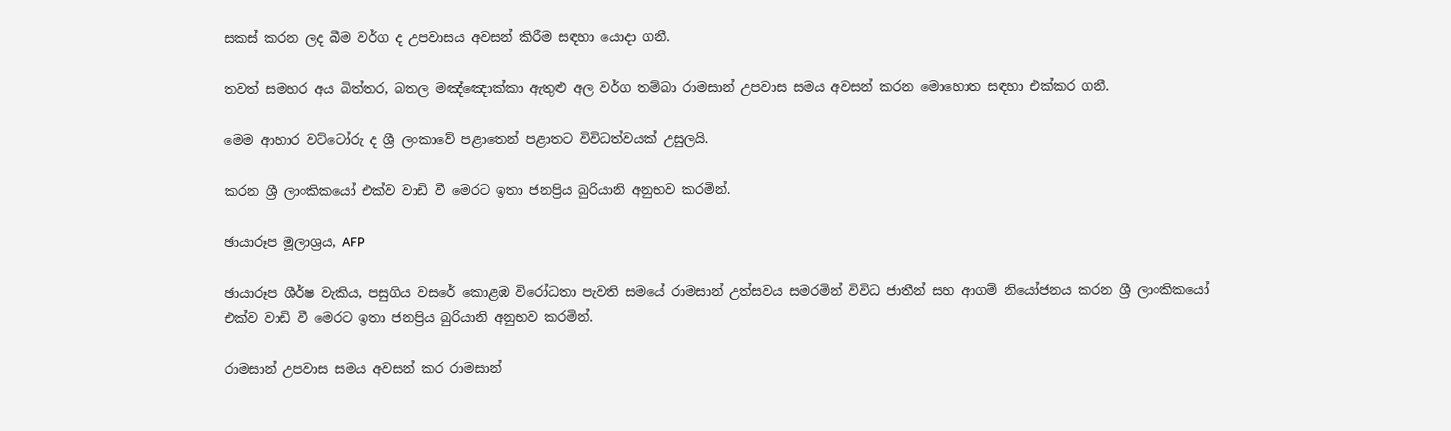සකස් කරන ලද බීම වර්ග ද උපවාසය අවසන් කිරීම සඳහා යොදා ගනී.

තවත් සමහර අය බිත්තර, බතල මඤ්ඤොක්කා ඇතුළු අල වර්ග තම්බා රාමසාන් උපවාස සමය අවසන් කරන මොහොත සඳහා එක්කර ගනී.

මෙම ආහාර වට්ටෝරු ද ශ්‍රී ලංකාවේ පළාතෙන් පළාතට විවිධත්වයක් උසුලයි.

කරන ශ්‍රී ලාංකිකයෝ එක්ව වාඩි වී මෙරට ඉතා ජනප්‍රිය බුරියානි අනුභව කරමින්.

ඡායාරූප මූලාශ්‍රය, AFP

ඡායාරූප ශීර්ෂ වැකිය, පසුගිය වසරේ කොළඹ විරෝධතා පැවති සමයේ රාමසාන් උත්සවය සමරමින් විවිධ ජාතීන් සහ ආගම් නියෝජනය කරන ශ්‍රී ලාංකිකයෝ එක්ව වාඩි වී මෙරට ඉතා ජනප්‍රිය බුරියානි අනුභව කරමින්.

රාමසාන් උපවාස සමය අවසන් කර රාමසාන්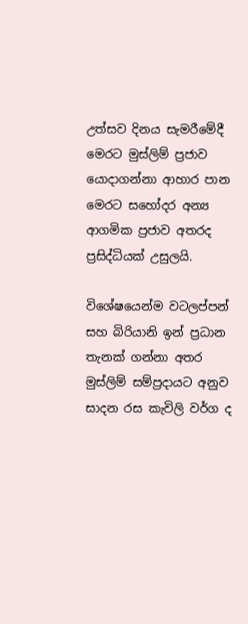උත්සව දිනය සැමරීමේදී මෙරට මුස්ලිම් ප්‍රජාව යොදාගන්නා ආහාර පාන මෙරට සහෝදර අන්‍ය ආගමික ප්‍රජාව අතරද ප්‍රසිද්ධියක් උසුලයි.

විශේෂයෙන්ම වටලප්පන් සහ බිරියානි ඉන් ප්‍රධාන තැනක් ගන්නා අතර මුස්ලිම් සම්ප්‍රදායට අනුව සාදන රස කැවිලි වර්ග ද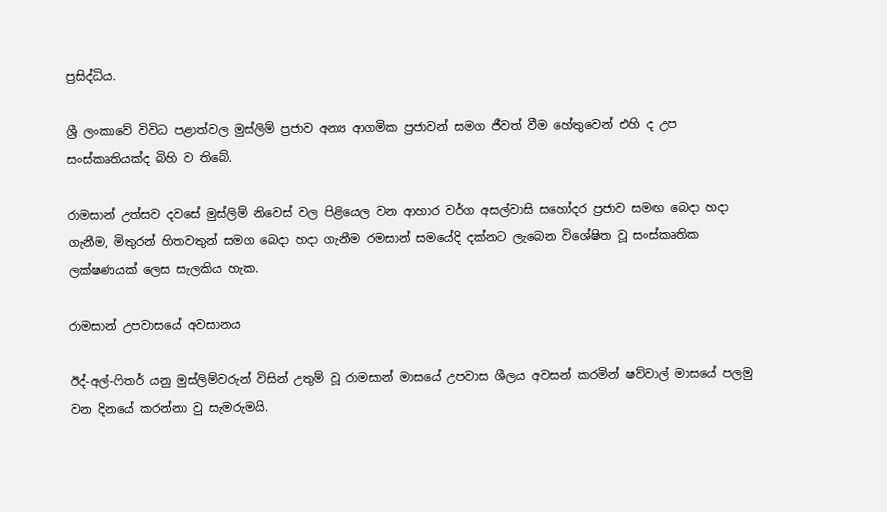ප්‍රසිද්ධිය.

ශ්‍රී ලංකාවේ විවිධ පළාත්වල මුස්ලිම් ප්‍රජාව අන්‍ය ආගමික ප්‍රජාවන් සමග ජීවත් වීම හේතුවෙන් එහි ද උප සංස්කෘතියක්ද බිහි ව තිබේ.

රාමසාන් උත්සව දවසේ මුස්ලිම් නිවෙස් වල පිළියෙල වන ආහාර වර්ග අසල්වාසි සහෝදර ප්‍රජාව සමඟ බෙදා හදා ගැනීම, මිතුරන් හිතවතුන් සමග බෙදා හදා ගැනීම රමසාන් සමයේදි දක්නට ලැබෙන විශේෂිත වූ සංස්කෘතික ලක්ෂණයක් ලෙස සැලකිය හැක.

රාමසාන් උපවාසයේ අවසානය

ඊද්-අල්-ෆිතර් යනු මුස්ලිම්වරුන් විසින් උතුම් වූ රාමසාන් මාසයේ උපවාස ශීලය අවසන් කරමින් ෂව්වාල් මාසයේ පලමු වන දිනයේ කරන්නා වු සැමරුමයි.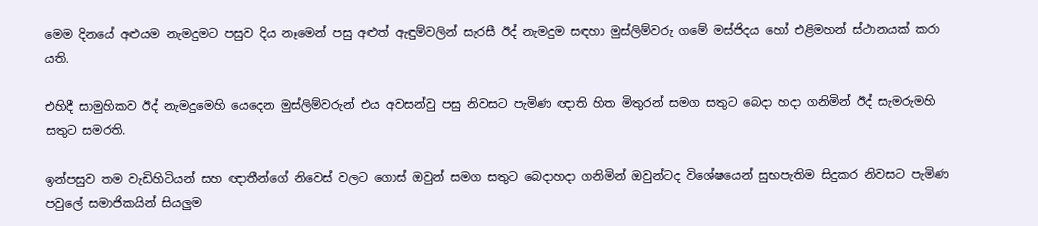මෙම දිනයේ අළුයම නැමදුමට පසුව දිය නෑමෙන් පසු අළුත් ඇඳුම්වලින් සැරසී ඊද් නැමදුම සඳහා මුස්ලිම්වරු ගමේ මස්ජිදය හෝ එළිමහන් ස්ථානයක් කරා යති.

එහිදී සාමුහිකව ඊද් නැමදුමෙහි යෙදෙන මුස්ලිම්වරුන් එය අවසන්වු පසු නිවසට පැමිණ ඥාති හිත මිතුරන් සමග සතුට බෙදා හදා ගනිමින් ඊද් සැමරුමහි සතුට සමරති.

ඉන්පසුව තම වැඩිහිටියන් සහ ඥාතීන්ගේ නිවෙස් වලට ගොස් ඔවුන් සමග සතුට බෙදාහදා ගනිමින් ඔවුන්ටද විශේෂයෙන් සුභපැතිම සිදුකර නිවසට පැමිණ පවුලේ සමාජිකයින් සියලුම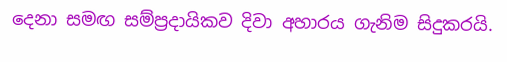දෙනා සමඟ සම්ප්‍රදායිකව දිවා අහාරය ගැනිම සිදුකරයි.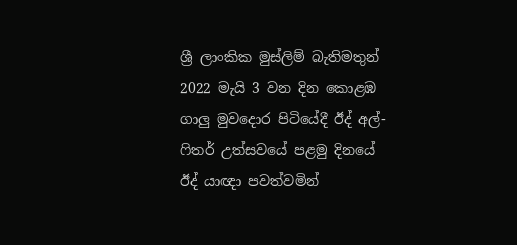ශ්‍රී ලාංකික මුස්ලිම් බැතිමතුන් 2022 මැයි 3 වන දින කොළඹ ගාලු මුවදොර පිටියේදී ඊද් අල්-ෆිතර් උත්සවයේ පළමු දිනයේ ඊද් යාඥා පවත්වමින්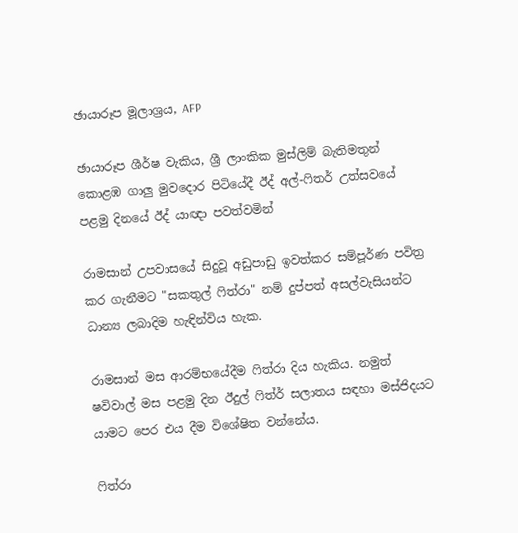ඡායාරූප මූලාශ්‍රය, AFP

ඡායාරූප ශීර්ෂ වැකිය, ශ්‍රී ලාංකික මුස්ලිම් බැතිමතුන් කොළඹ ගාලු මුවදොර පිටියේදී ඊද් අල්-ෆිතර් උත්සවයේ පළමු දිනයේ ඊද් යාඥා පවත්වමින්

රාමසාන් උපවාසයේ සිදුවූ අඩුපාඩු ඉවත්කර සම්පූර්ණ පවිත්‍ර කර ගැනීමට "සකතුල් ෆිත්රා" නම් දුප්පත් අසල්වැසියන්ට ධාන්‍ය ලබාදිම හැඳින්විය හැක.

රාමසාන් මස ආරම්භයේදීම ෆිත්රා දිය හැකිය. නමුත් ෂවිවාල් මස පළමු දින ඊදුල් ෆිත්ර් සලාතය සඳහා මස්ජිදයට යාමට පෙර එය දීම විශේෂිත වන්නේය.

ෆිත්රා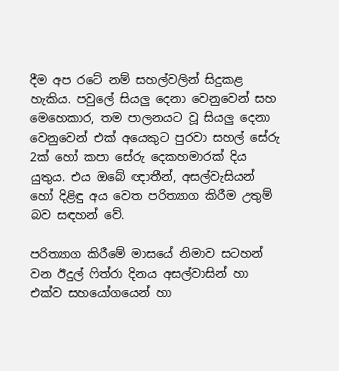දීම අප රටේ නම් සහල්වලින් සිදුකළ හැකිය. පවුලේ සියලු දෙනා වෙනුවෙන් සහ මෙහෙකාර, තම පාලනයට වූ සියලු දෙනා වෙනුවෙන් එක් අයෙකුට පුරවා සහල් සේරු 2ක් හෝ කපා සේරු දෙකහමාරක් දිය යුතුය. එය ඔබේ ඥාතීන්, අසල්වැසියන් හෝ දිළිඳු අය වෙත පරිත්‍යාග කිරීම උතුම් බව සඳහන් වේ.

පරිත්‍යාග කිරීමේ මාසයේ නිමාව සටහන් වන ඊදුල් ෆිත්රා දිනය අසල්වාසින් හා එක්ව සහයෝගයෙන් හා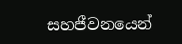සහජීවනයෙන්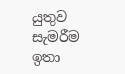යුතුව සැමරීම ඉතා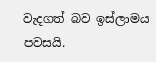වැදගත් බව ඉස්ලාමය පවසයි.